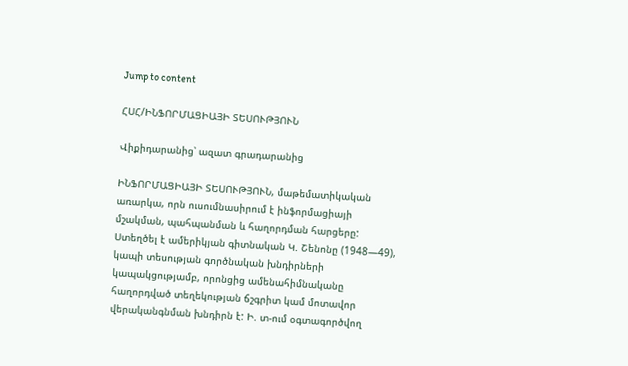Jump to content

ՀՍՀ/ԻՆՖՈՐՄԱՑԻԱՅԻ ՏԵՍՈՒԹՅՈՒՆ

Վիքիդարանից՝ ազատ գրադարանից

ԻՆՖՈՐՄԱՑԻԱՅԻ ՏԵՍՈՒԹՅՈՒՆ, մաթեմատիկական առարկա, որն ուսումնասիրում է ինֆորմացիայի մշակման, պահպանման և հաղորդման հարցերը: Ստեղծել է ամերիկյան գիտնական Կ. Շենոնը (1948—49), կապի տեսության գործնական խնդիրների կապակցությամբ, որոնցից ամենահիմնականը հաղորդված տեղեկության ճշգրիտ կամ մոտավոր վերականգնման խնդիրն է: Ի. տ-ում օգտագործվող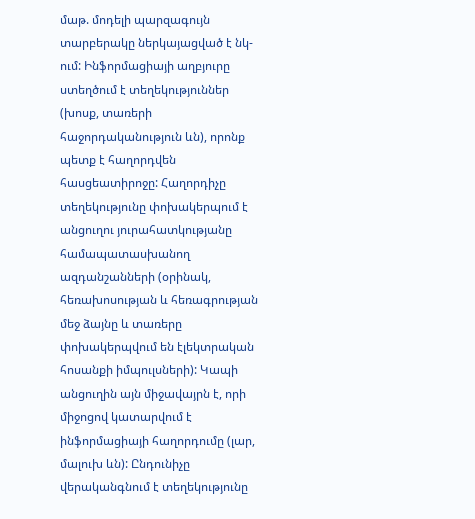մաթ. մոդելի պարզագույն տարբերակը ներկայացված է նկ-ում: Ինֆորմացիայի աղբյուրը ստեղծում է տեղեկություններ (խոսք, տառերի հաջորդականություն ևն), որոնք պետք է հաղորդվեն հասցեատիրոջը: Հաղորդիչը տեղեկությունը փոխակերպում է անցուղու յուրահատկությանը համապատասխանող ազդանշանների (օրինակ, հեռախոսության և հեռագրության մեջ ձայնը և տառերը փոխակերպվում են էլեկտրական հոսանքի իմպուլսների): Կապի անցուղին այն միջավայրն է, որի միջոցով կատարվում է ինֆորմացիայի հաղորդումը (լար, մալուխ ևն): Ընդունիչը վերականգնում է տեղեկությունը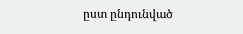ըստ ընդունված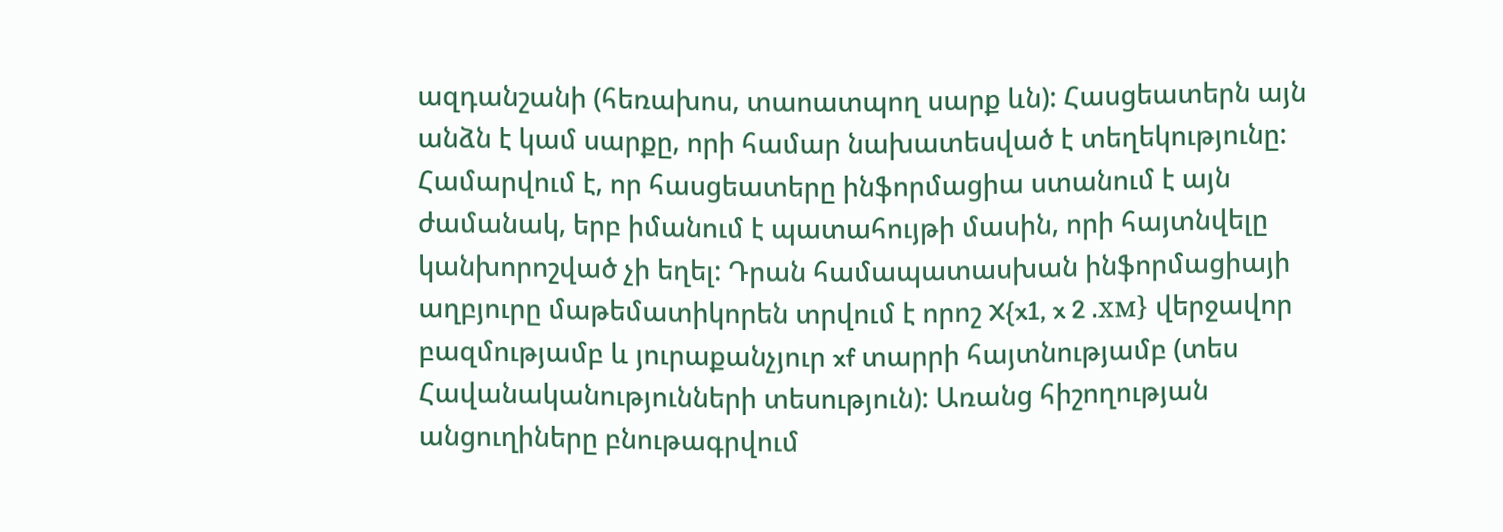ազդանշանի (հեռախոս, տաոատպող սարք ևն): Հասցեատերն այն անձն է կամ սարքը, որի համար նախատեսված է տեղեկությունը: Համարվում է, որ հասցեատերը ինֆորմացիա ստանում է այն ժամանակ, երբ իմանում է պատահույթի մասին, որի հայտնվելը կանխորոշված չի եղել: Դրան համապատասխան ինֆորմացիայի աղբյուրը մաթեմատիկորեն տրվում է որոշ X{x1, x 2 .хм} վերջավոր բազմությամբ և յուրաքանչյուր xf տարրի հայտնությամբ (տես Հավանականությունների տեսություն): Առանց հիշողության անցուղիները բնութագրվում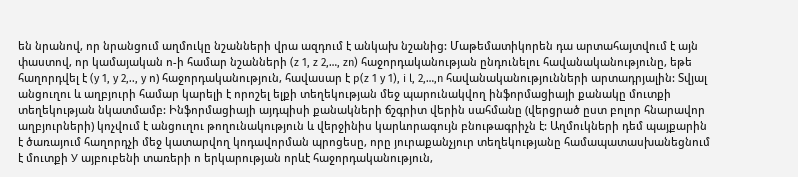են նրանով, որ նրանցում աղմուկը նշանների վրա ազդում է անկախ նշանից: Մաթեմատիկորեն դա արտահայտվում է այն փաստով, որ կամայական ո-ի համար նշանների (z 1, z 2,…, zn) հաջորդականության ընդունելու հավանականությունը, եթե հաղորդվել է (y 1, y 2,.., y ո) հաջորդականություն, հավասար է p(z 1 y 1), i l, 2,…,n հավանականությունների արտադրյալին: Տվյալ անցուղու և աղբյուրի համար կարելի է որոշել ելքի տեղեկության մեջ պարունակվող ինֆորմացիայի քանակը մուտքի տեղեկության նկատմամբ: Ինֆորմացիայի այդպիսի քանակների ճշգրիտ վերին սահմանը (վերցրած ըստ բոլոր հնարավոր աղբյուրների) կոչվում է անցուղու թողունակություն և վերջինիս կարևորագույն բնութագրիչն է: Աղմուկների դեմ պայքարին է ծառայում հաղորդչի մեջ կատարվող կոդավորման պրոցեսը, որը յուրաքանչյուր տեղեկությանը համապատասխանեցնում է մուտքի У այբուբենի տառերի ո երկարության որևէ հաջորդականություն,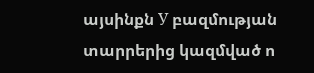այսինքն У բազմության տարրերից կազմված ո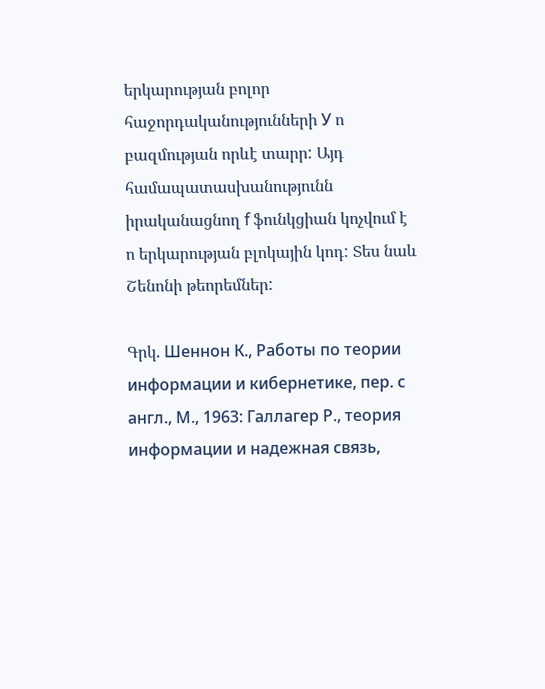երկարության բոլոր հաջորդականությունների У ո բազմության որևէ տարր: Այդ համապատասխանությունն իրականացնող f ֆունկցիան կոչվում է ո երկարության բլոկային կոդ: Տես նաև Շենոնի թեորեմներ:

Գրկ. Шеннон К., Работы по теории информации и кибернетике, пер. с англ., М., 1963: Галлагер Р., теория информации и надежная связь,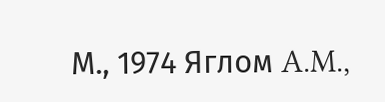М., 1974 Яглом A.M.,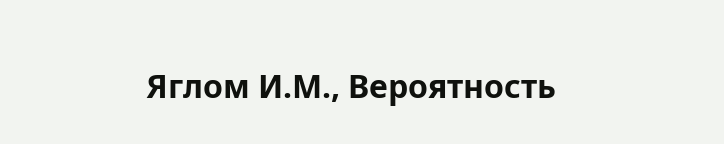Яглом И.М., Вероятность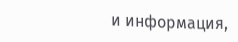и информация,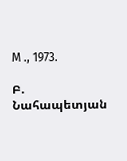М ., 1973.

Բ. Նահապետյան